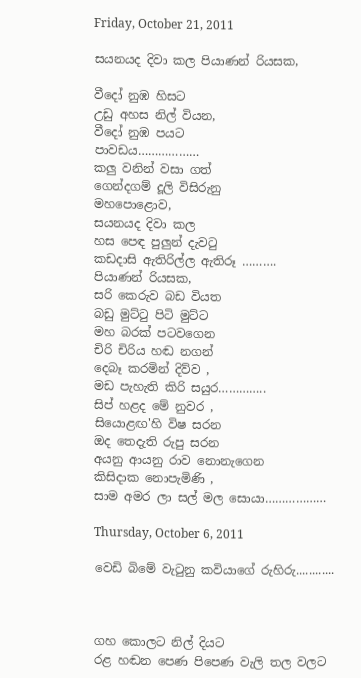Friday, October 21, 2011

සයනයද දිවා කල පියාණන් රියසක,

වීදෝ නුඹ හිසට
උඩු අහස නිල් වියන,
වීදෝ නුඹ පයට
පාවඩය………………
කලු වනින් වසා ගත්
ගෙන්දගම් දූලි විසිරුනු
මහපොළොව,
සයනයද දිවා කල
හස පෙඳ පුලුන් දැවටු
කඩදාසි ඇතිරිල්ල ඇතිරූ ……….
පියාණන් රියසක,
සරි කෙරුව බඩ වියත
බඩු මුට්ටු පිටි මුට්ට
මහ බරක් පටවගෙන
චිරි චිරිය හඬ නගන්
දෙබෑ කරමින් දිව්ව ,
මඩ පැහැති කිරි සයුර…………..
සිප් හළද මේ නුවර ,
සියොළඟ'හි විෂ සරන
ඔද තෙදැති රුපු සරන
අයනු ආයනු රාව නොනැගෙන
කිසිදාක නොපැමිණි ,
සාම අමර ලා සල් මල සොයා………………

Thursday, October 6, 2011

වෙඩි බිමේ වැටුනු කවියාගේ රුහිරු............



ගහ කොලට නිල් දියට
රළ හඬන පෙණ පිපෙණ වැලි තල වලට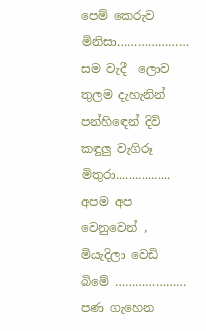පෙම් කෙරුව මිනිසා…………………
සම වැදී  ලොව තුලම දැහැනින්
පන්හිඳෙන් දිවි කඳුලු වැගිරූ මිතුරා.................
අපම අප වෙනුවෙන් ,
මියැදිලා වෙඩි බිමේ …………………
පණ ගැහෙන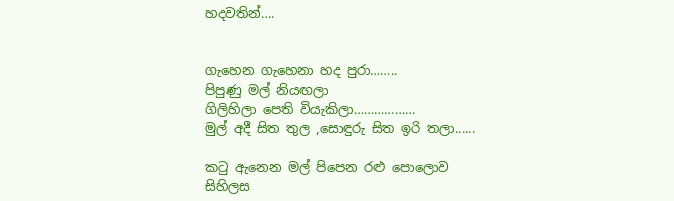හදවතින්….


ගැහෙන ගැහෙනා හද පුරා……..
පිපුණු මල් නියඟලා
ගිලිහිලා පෙති වියැකිලා………………
මුල් අදී සිත තුල ,සොඳුරු සිත ඉරි තලා......

කටු ඇනෙන මල් පිපෙන රළු පොලොව
සිහිලස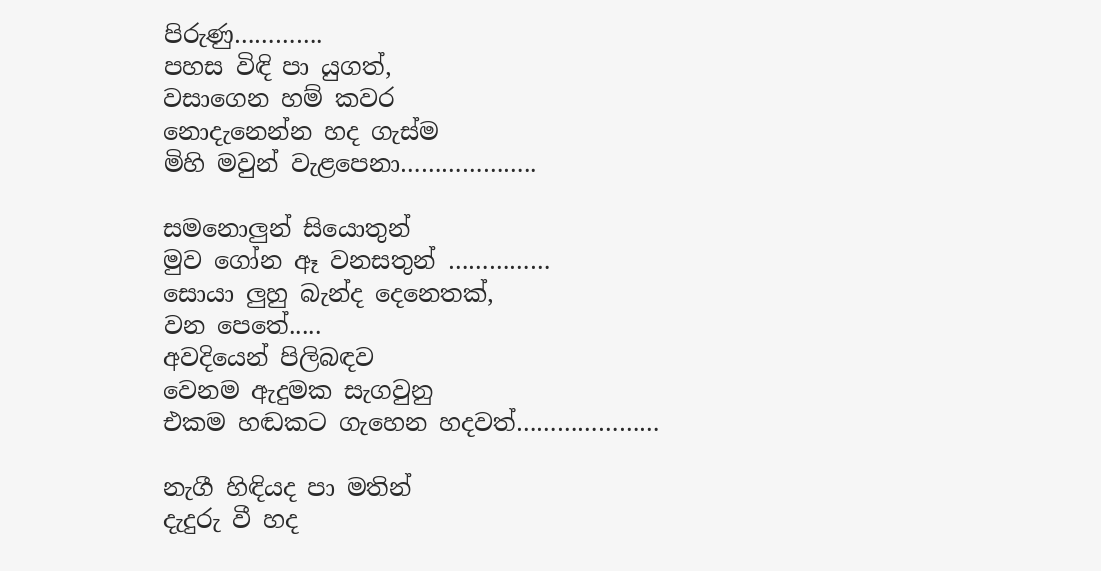පිරුණු………….
පහස විඳි පා යුගත්,
වසාගෙන හම් කවර
නොදැනෙන්න හද ගැස්ම
මිහි මවුන් වැළපෙනා………………..

සමනොලුන් සියොතුන්
මුව ගෝන ඈ වනසතුන් ……………
සොයා ලුහු බැන්ද දෙනෙතක්,
වන පෙතේ.....
අවදියෙන් පිලිබඳව
වෙනම ඇදුමක සැගවුනු
එකම හඬකට ගැහෙන හදවත්…………………

නැගී හිඳියද පා මතින්
දැදුරු වී හද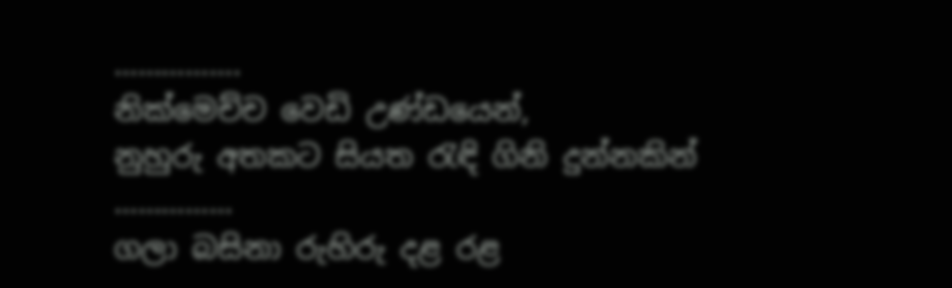…………….
නික්මෙච්ච වෙඩි උණ්ඩයෙන්,
නුහුරු අතකට සියත රැඳි ගිනි දුන්නකින් ……………
ගලා බසිනා රුහිරු දළ රළ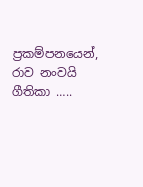ප්‍රකම්පනයෙන්,
රාව නංවයි ගීතිකා …..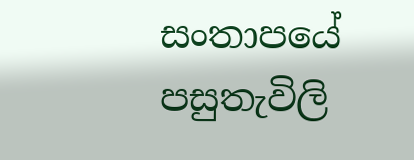සංතාපයේ පසුතැවිලි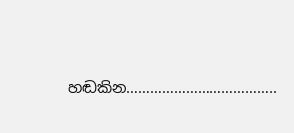හඬකින………………………………..